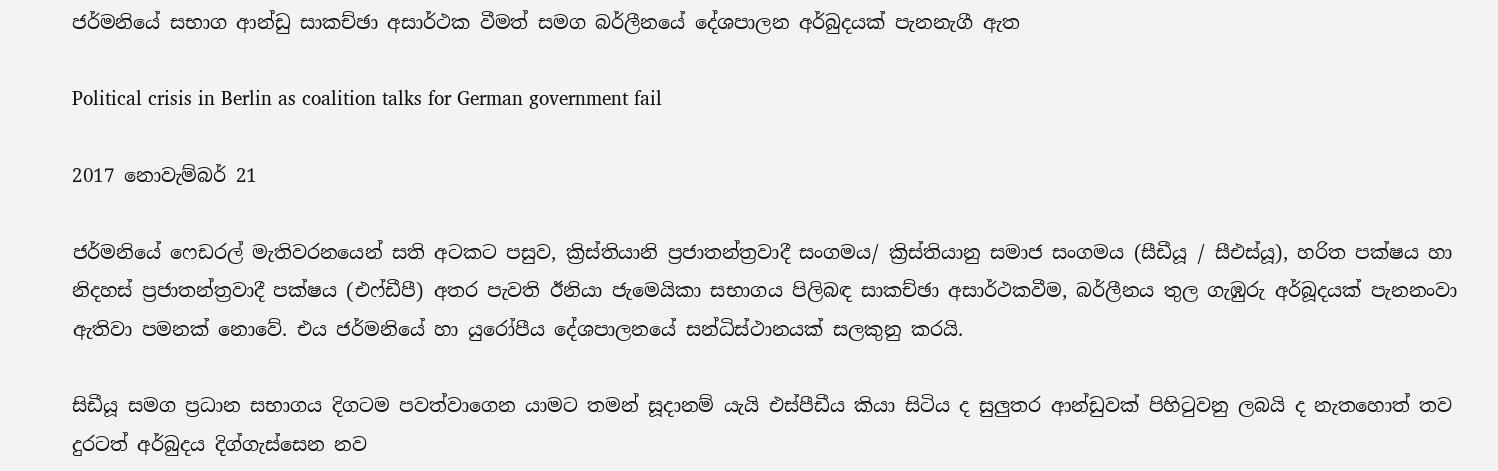ජර්මනියේ සභාග ආන්ඩු සාකච්ඡා අසාර්ථක වීමත් සමග බර්ලීනයේ දේශපාලන අර්බුදයක් පැනනැගී ඇත

Political crisis in Berlin as coalition talks for German government fail

2017 නොවැම්බර් 21

ජර්මනියේ ෆෙඩරල් මැතිවරනයෙන් සති අටකට පසුව, ක්‍රිස්තියානි ප්‍රජාතන්ත්‍රවාදී සංගමය/ ක්‍රිස්තියානු සමාජ සංගමය (සීඩීයූ / සීඑස්යූ), හරිත පක්ෂය හා නිදහස් ප්‍රජාතන්ත්‍රවාදී පක්ෂය (එෆ්ඩීපී) අතර පැවති ඊනියා ජැමෙයිකා සභාගය පිලිබඳ සාකච්ඡා අසාර්ථකවීම, බර්ලීනය තුල ගැඹුරු අර්බූදයක් පැනනංවා ඇතිවා පමනක් නොවේ. එය ජර්මනියේ හා යුරෝපීය දේශපාලනයේ සන්ධිස්ථානයක් සලකුනු කරයි.

සිඩීයූ සමග ප්‍රධාන සභාගය දිගටම පවත්වාගෙන යාමට තමන් සූදානම් යැයි එස්පීඩීය කියා සිටිය ද සුලුතර ආන්ඩුවක් පිහිටුවනු ලබයි ද නැතහොත් තව දුරටත් අර්බුදය දිග්ගැස්සෙන නව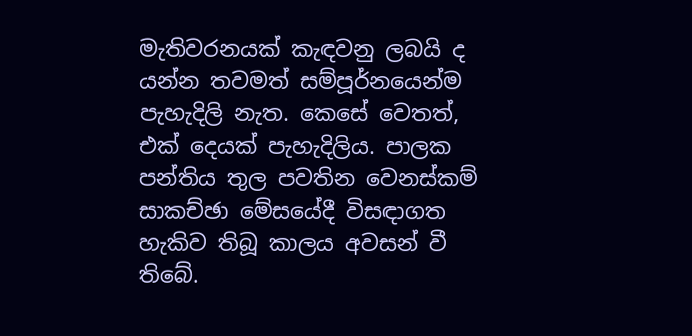මැතිවරනයක් කැඳවනු ලබයි ද යන්න තවමත් සම්පූර්නයෙන්ම පැහැදිලි නැත. කෙසේ වෙතත්, එක් දෙයක් පැහැදිලිය. පාලක පන්තිය තුල පවතින වෙනස්කම් සාකච්ඡා මේසයේදී විසඳාගත හැකිව තිබූ කාලය අවසන් වී තිබේ.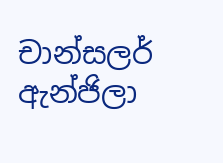චාන්සලර් ඇන්ජිලා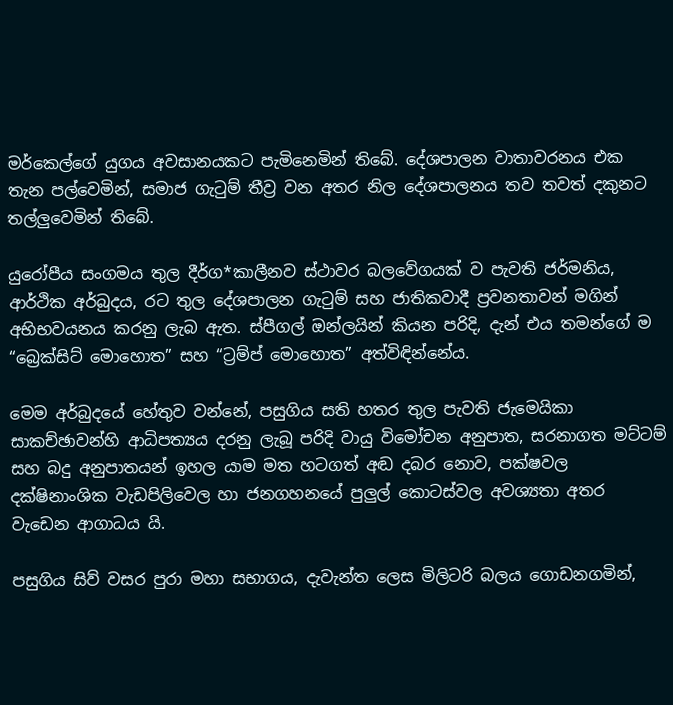මර්කෙල්ගේ යුගය අවසානයකට පැමිනෙමින් තිබේ. දේශපාලන වාතාවරනය එක තැන පල්වෙමින්, සමාජ ගැටුම් තීව්‍ර වන අතර නිල දේශපාලනය තව තවත් දකුනට තල්ලුවෙමින් තිබේ.

යුරෝපීය සංගමය තුල දීර්ග*කාලීනව ස්ථාවර බලවේගයක් ව පැවති ජර්මනිය, ආර්ථික අර්බුදය, රට තුල දේශපාලන ගැටුම් සහ ජාතිකවාදී ප්‍රවනතාවන් මගින් අභිභවයනය කරනු ලැබ ඇත. ස්පීගල් ඔන්ලයින් කියන පරිදි, දැන් එය තමන්ගේ ම “බ්‍රෙක්සිට් මොහොත” සහ “ට්‍රම්ප් මොහොත” අත්විඳින්නේය.

මෙම අර්බුදයේ හේතුව වන්නේ, පසුගිය සති හතර තුල පැවති ජැමෙයිකා සාකච්ඡාවන්හි ආධිපත්‍යය දරනු ලැබූ පරිදි වායු විමෝචන අනුපාත, සරනාගත මට්ටම් සහ බදු අනුපාතයන් ඉහල යාම මත හටගත් අඬ දබර නොව, පක්ෂවල දක්ෂිනාංශික වැඩපිලිවෙල හා ජනගහනයේ පුලුල් කොටස්වල අවශ්‍යතා අතර වැඩෙන ආගාධය යි.

පසුගිය සිව් වසර පුරා මහා සභාගය, දැවැන්ත ලෙස මිලිටරි බලය ගොඩනගමින්,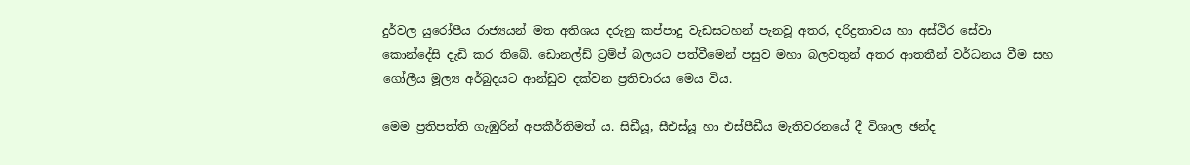දුර්වල යුරෝපීය රාජ්‍යයන් මත අතිශය දරුනු කප්පාදු වැඩසටහන් පැනවූ අතර, දරිද්‍රතාවය හා අස්ථිර සේවා කොන්දේසි දැඩි කර තිබේ. ඩොනල්ඩ් ට්‍රම්ප් බලයට පත්වීමෙන් පසුව මහා බලවතුන් අතර ආතතීන් වර්ධනය වීම සහ ගෝලීය මූල්‍ය අර්බුදයට ආන්ඩුව දක්වන ප්‍රතිචාරය මෙය විය.

මෙම ප්‍රතිපත්ති ගැඹුරින් අපකීර්තිමත් ය. සිඩීයූ, සීඑස්යූ හා එස්පීඩීය මැතිවරනයේ දී විශාල ඡන්ද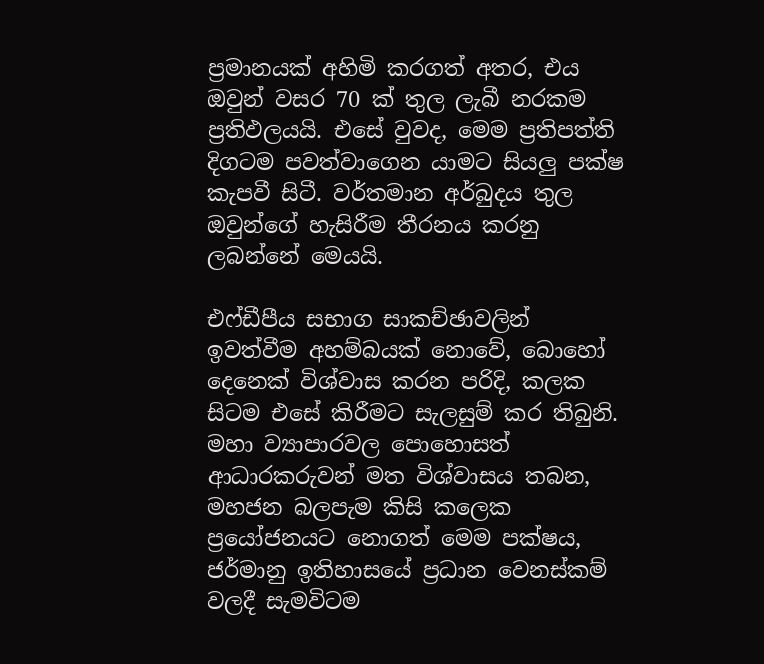ප්‍රමානයක් අහිමි කරගත් අතර, එය ඔවුන් වසර 70 ක් තුල ලැබී නරකම ප්‍රතිඵලයයි. එසේ වුවද, මෙම ප්‍රතිපත්ති දිගටම පවත්වාගෙන යාමට සියලු පක්ෂ කැපවී සිටී. වර්තමාන අර්බුදය තුල ඔවුන්ගේ හැසිරීම තීරනය කරනු ලබන්නේ මෙයයි.

එෆ්ඩීපීය සභාග සාකච්ඡාවලින් ඉවත්වීම අහම්බයක් නොවේ, බොහෝ දෙනෙක් විශ්වාස කරන පරිදි, කලක සිටම එසේ කිරීමට සැලසුම් කර තිබුනි. මහා ව්‍යාපාරවල පොහොසත් ආධාරකරුවන් මත විශ්වාසය තබන, මහජන බලපැම කිසි කලෙක ප්‍රයෝජනයට නොගත් මෙම පක්ෂය, ජර්මානු ඉතිහාසයේ ප්‍රධාන වෙනස්කම් වලදී සැමවිටම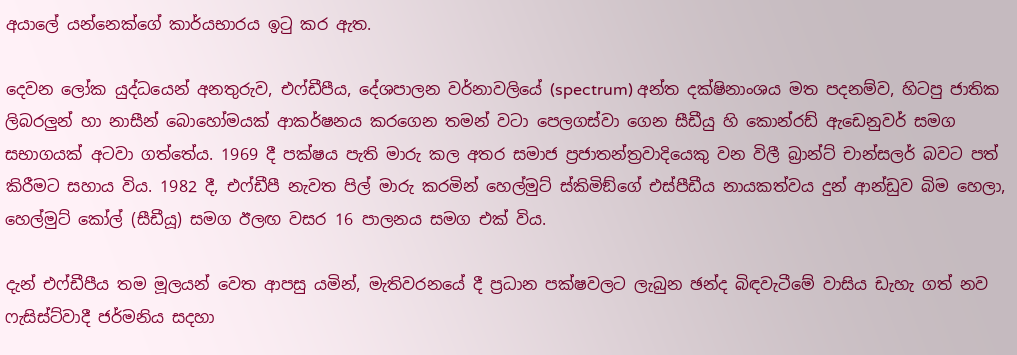අයාලේ යන්නෙක්ගේ කාර්යභාරය ඉටු කර ඇත.

දෙවන ලෝක යුද්ධයෙන් අනතුරුව, එෆ්ඩීපීය, දේශපාලන වර්නාවලියේ (spectrum) අන්ත දක්ෂිනාංශය මත පදනම්ව, හිටපු ජාතික ලිබරලුන් හා නාසීන් බොහෝමයක් ආකර්ෂනය කරගෙන තමන් වටා පෙලගස්වා ගෙන සීඩීයු හි කොන්රඩ් ඇඩෙනුවර් සමග සභාගයක් අටවා ගත්තේය. 1969 දී පක්ෂය පැති මාරු කල අතර සමාජ ප්‍රජාතන්ත්‍රවාදියෙකු වන විලී බ්‍රාන්ට් චාන්සලර් බවට පත් කිරීමට සහාය විය. 1982 දී, එෆ්ඩීපී නැවත පිල් මාරු කරමින් හෙල්මුට් ස්කිමිඞ්ගේ එස්පීඩීය නායකත්වය දුන් ආන්ඩුව බිම හෙලා, හෙල්මුට් කෝල් (සීඩීයූ) සමග ඊලඟ වසර 16 පාලනය සමග එක් විය.

දැන් එෆ්ඩීපීය තම මූලයන් වෙත ආපසු යමින්, මැතිවරනයේ දී ප්‍රධාන පක්ෂවලට ලැබුන ඡන්ද බිඳවැටීමේ වාසිය ඩැහැ ගත් නව ෆැසිස්ට්වාදී ජර්මනිය සදහා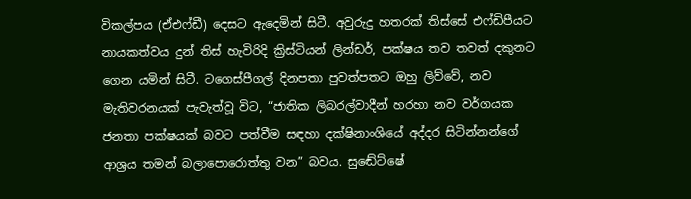විකල්පය (ඒඑෆ්ඩී) දෙසට ඇදෙමින් සිටී. අවුරුදු හතරක් තිස්සේ එෆ්ඩිපීයට නායකත්වය දුන් තිස් හැවිරිදි ක්‍රිස්ටියන් ලින්ඩර්, පක්ෂය තව තවත් දකුනට ගෙන යමින් සිටී. ටගෙස්පීගල් දිනපතා පුවත්පතට ඔහු ලිව්වේ, නව මැතිවරනයක් පැවැත්වූ විට, “ජාතික ලිබරල්වාදීන් හරහා නව වර්ගයක ජනතා පක්ෂයක් බවට පත්වීම සඳහා දක්ෂිනාංශියේ අද්දර සිටින්නන්ගේ ආශ්‍රය තමන් බලාපොරොත්තු වන” බවය. සුඬේට්ෂේ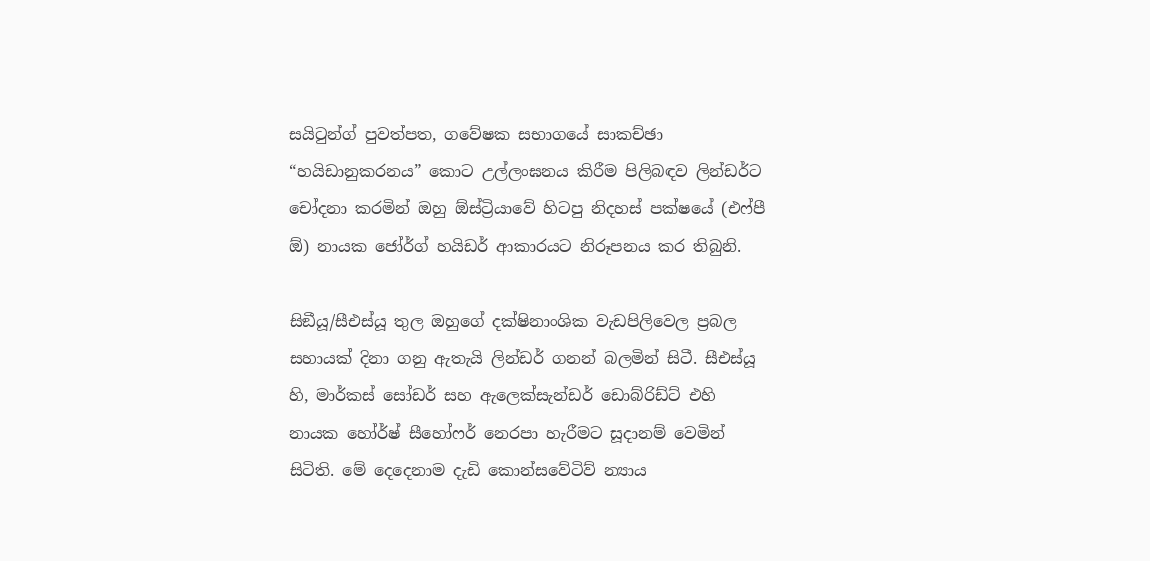සයිටුන්ග් පුවත්පත, ගවේෂක සභාගයේ සාකච්ඡා “හයිඩානුකරනය” කොට උල්ලංඝනය කිරීම පිලිබඳව ලින්ඩර්ට චෝදනා කරමින් ඔහු ඕස්ට්‍රියාවේ හිටපු නිදහස් පක්ෂයේ (එෆ්පී ඕ) නායක ජෝර්ග් හයිඩර් ආකාරයට නිරූපනය කර තිබුනි.

සිඞීයූ/සීඑස්යූ තුල ඔහුගේ දක්ෂිනාංශික වැඩපිලිවෙල ප්‍රබල සහායක් දිනා ගනු ඇතැයි ලින්ඩර් ගනන් බලමින් සිටී. සීඑස්යූ හි, මාර්කස් සෝඩර් සහ ඇලෙක්සැන්ඩර් ඩොබ්රිඩ්ට් එහි නායක හෝර්ෂ් සීහෝෆර් නෙරපා හැරීමට සූදානම් වෙමින් සිටිති. මේ දෙදෙනාම දැඩි කොන්සවේටිව් න්‍යාය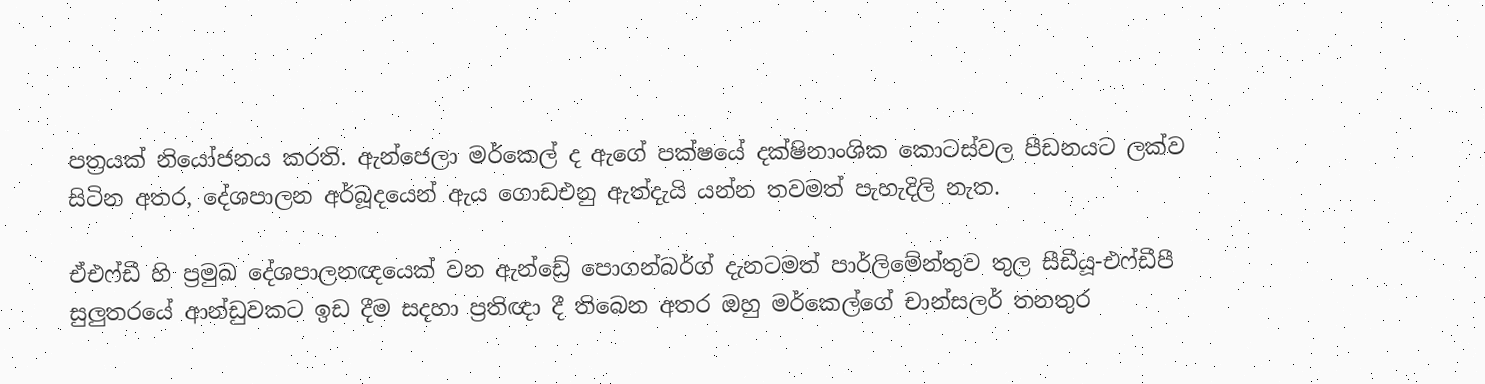පත්‍රයක් නියෝජනය කරති. ඇන්ජෙලා මර්කෙල් ද ඇගේ පක්ෂයේ දක්ෂිනාංශික කොටස්වල පීඩනයට ලක්ව සිටින අතර, දේශපාලන අර්බූදයෙන් ඇය ගොඩඑනු ඇත්දැයි යන්න තවමත් පැහැදිලි නැත.

ඒඑෆ්ඩී හි ප්‍රමුඛ දේශපාලනඥයෙක් වන ඇන්ඩ්‍රේ පොගන්බර්ග් දැනටමත් පාර්ලිමේන්තුව තුල සීඩීයූ-එෆ්ඩීපී සුලුතරයේ ආන්ඩුවකට ඉඩ දීම සදහා ප්‍රතිඥා දී තිබෙන අතර ඔහු මර්කෙල්ගේ චාන්සලර් තනතුර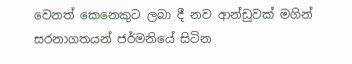වෙනත් කෙනෙකුට ලබා දී නව ආන්ඩුවක් මගින් සරනාගතයන් ජර්මනියේ සිටින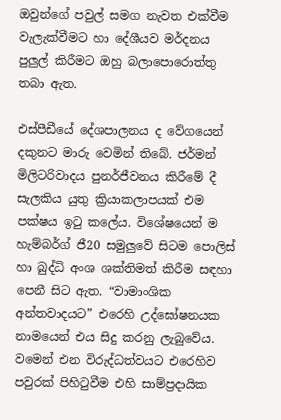ඔවුන්ගේ පවුල් සමග නැවත එක්වීම වැලැක්වීමට හා දේශීයව මර්දනය පුලුල් කිරීමට ඔහු බලාපොරොත්තු තබා ඇත.

එස්පීඩීයේ දේශපාලනය ද වේගයෙන් දකුනට මාරු වෙමින් තිබේ. ජර්මන් මිලිටරිවාදය පුනර්ජීවනය කිරීමේ දී සැලකිය යුතු ක්‍රියාකලාපයක් එම පක්ෂය ඉටු කලේය. විශේෂයෙන් ම හැම්බර්ග් ජී20 සමුලුවේ සිටම පොලිස් හා බුද්ධි අංශ ශක්තිමත් කිරීම සඳහා පෙනී සිට ඇත. “වාමාංශික අන්තවාදයට” එරෙහි උද්ඝෝෂනයක නාමයෙන් එය සිදු කරනු ලැබුවේය. වමෙන් එන විරුද්ධත්වයට එරෙහිව පවුරක් පිහිටුවීම එහි සාම්ප්‍රදායික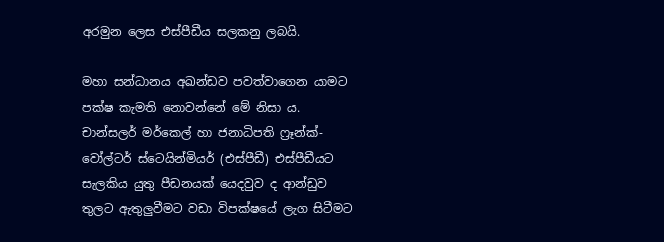අරමුන ලෙස එස්පීඩීය සලකනු ලබයි.

මහා සන්ධානය අඛන්ඩව පවත්වාගෙන යාමට පක්ෂ කැමති නොවන්නේ මේ නිසා ය. චාන්සලර් මර්කෙල් හා ජනාධිපති ෆ්‍රෑන්ක්-වෝල්ටර් ස්ටෙයින්මියර් (එස්පීඩී) එස්පීඩීයට සැලකිය යුතු පීඩනයක් යෙදවුව ද ආන්ඩුව තුලට ඇතුලුවීමට වඩා විපක්ෂයේ ලැග සිටීමට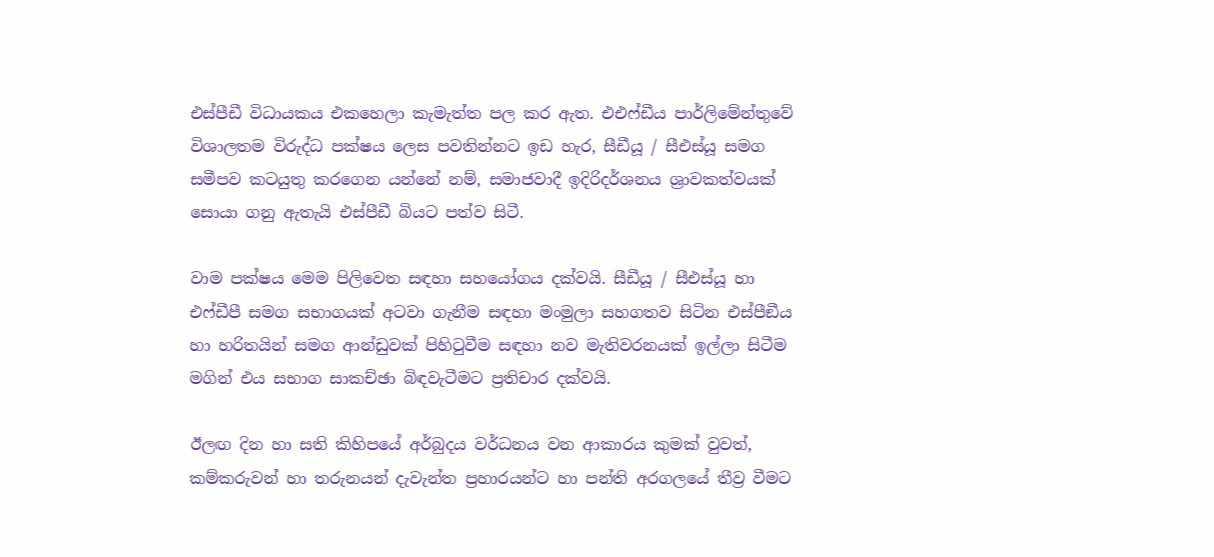එස්පීඩී විධායකය එකහෙලා කැමැත්ත පල කර ඇත. එඑෆ්ඩීය පාර්ලිමේන්තුවේ විශාලතම විරුද්ධ පක්ෂය ලෙස පවතින්නට ඉඩ හැර, සීඩීයූ / සීඑස්යූ සමග සමීපව කටයුතු කරගෙන යන්නේ නම්, සමාජවාදී ඉදිරිදර්ශනය ශ්‍රාවකත්වයක් සොයා ගනු ඇතැයි එස්පීඩී බියට පත්ව සිටී.

වාම පක්ෂය මෙම පිලිවෙත සඳහා සහයෝගය දක්වයි. සීඩීයූ / සීඑස්යූ හා එෆ්ඩීපී සමග සභාගයක් අටවා ගැනීම සඳහා මංමුලා සහගතව සිටින එස්පීඞීය හා හරිතයින් සමග ආන්ඩුවක් පිහිටුවීම සඳහා නව මැතිවරනයක් ඉල්ලා සිටීම මගින් එය සභාග සාකච්ඡා බිඳවැටීමට ප්‍රතිචාර දක්වයි.

ඊලඟ දින හා සති කිහිපයේ අර්බුදය වර්ධනය වන ආකාරය කුමක් වුවත්, කම්කරුවන් හා තරුනයන් දැවැන්ත ප්‍රහාරයන්ට හා පන්ති අරගලයේ තීව්‍ර වීමට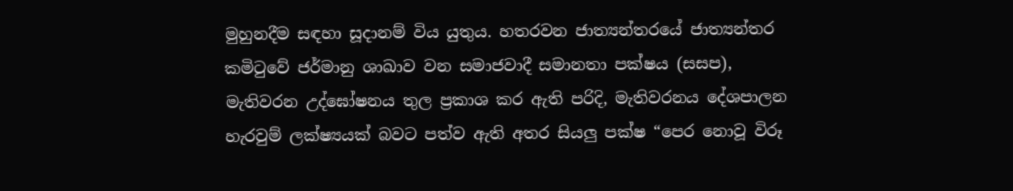මුහුනදීම සඳහා සූදානම් විය යුතුය. හතරවන ජාත්‍යන්තරයේ ජාත්‍යන්තර කමිටුවේ ජර්මානු ශාඛාව වන සමාජවාදී සමානතා පක්ෂය (සසප), මැතිවරන උද්ඝෝෂනය තුල ප්‍රකාශ කර ඇති පරිදි, මැතිවරනය දේශපාලන හැරවුම් ලක්ෂ්‍යයක් බවට පත්ව ඇති අතර සියලු පක්ෂ “පෙර නොවූ විරූ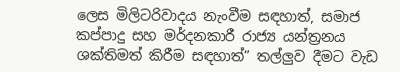ලෙස මිලිටරිවාදය නැංවීම සඳහාත්, සමාජ කප්පාදු සහ මර්දනකාරී රාජ්‍ය යන්ත්‍රනය ශක්තිමත් කිරීම සඳහාත්” තල්ලුව දීමට වැඩ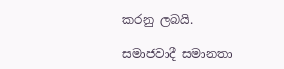කරනු ලබයි.

සමාජවාදී සමානතා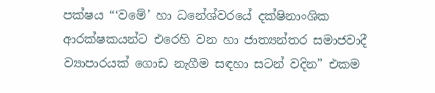පක්ෂය “‘වමේ’ හා ධනේශ්වරයේ දක්ෂිනාංශික ආරක්ෂකයන්ට එරෙහි වන හා ජාත්‍යන්තර සමාජවාදී ව්‍යාපාරයක් ගොඩ නැගීම සඳහා සටන් වදින” එකම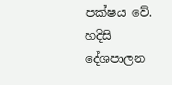පක්ෂය වේ. හදිසි දේශපාලන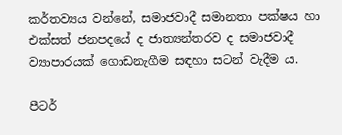කර්තව්‍යය වන්නේ, සමාජවාදී සමානතා පක්ෂය හා එක්සත් ජනපදයේ ද ජාත්‍යන්තරව ද සමාජවාදී ව්‍යාපාරයක් ගොඩනැගීම සඳහා සටන් වැදීම ය.

පීටර්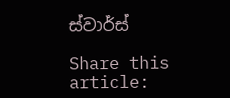ස්වාර්ස්

Share this article: